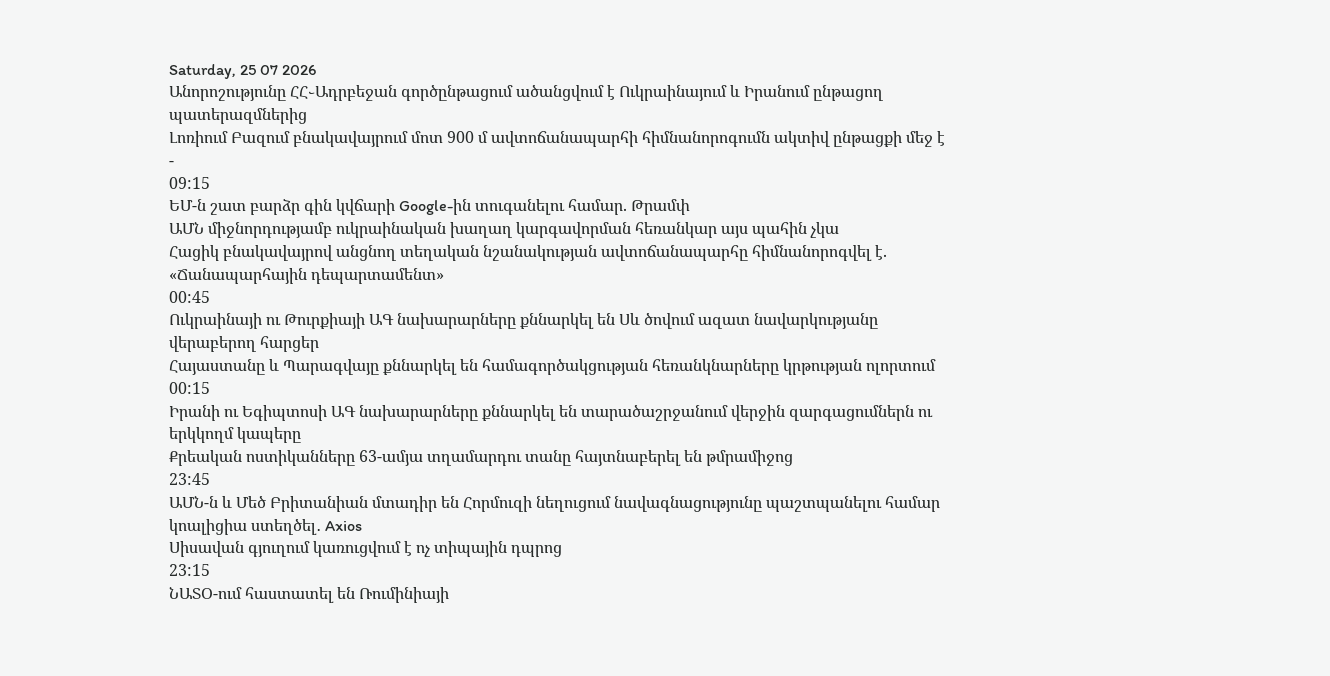Saturday, 25 07 2026
Անորոշությունը ՀՀ֊Ադրբեջան գործընթացում ածանցվում է Ուկրաինայում և Իրանում ընթացող պատերազմներից
Լոռիում Բազում բնակավայրում մոտ 900 մ ավտոճանապարհի հիմնանորոգումն ակտիվ ընթացքի մեջ է
-
09:15
ԵՄ-ն շատ բարձր գին կվճարի Google-ին տուգանելու համար. Թրամփ
ԱՄՆ միջնորդությամբ ուկրաինական խաղաղ կարգավորման հեռանկար այս պահին չկա
Հացիկ բնակավայրով անցնող տեղական նշանակության ավտոճանապարհը հիմնանորոգվել է. «Ճանապարհային դեպարտամենտ»
00:45
Ուկրաինայի ու Թուրքիայի ԱԳ նախարարները քննարկել են Սև ծովում ազատ նավարկությանը վերաբերող հարցեր
Հայաստանը և Պարագվայը քննարկել են համագործակցության հեռանկնարները կրթության ոլորտում
00:15
Իրանի ու Եգիպտոսի ԱԳ նախարարները քննարկել են տարածաշրջանում վերջին զարգացումներն ու երկկողմ կապերը
Քրեական ոստիկանները 63-ամյա տղամարդու տանը հայտնաբերել են թմրամիջոց
23:45
ԱՄՆ-ն և Մեծ Բրիտանիան մտադիր են Հորմուզի նեղուցում նավագնացությունը պաշտպանելու համար կոալիցիա ստեղծել․ Axios
Սիսավան գյուղում կառուցվում է ոչ տիպային դպրոց
23:15
ՆԱՏՕ-ում հաստատել են Ռումինիայի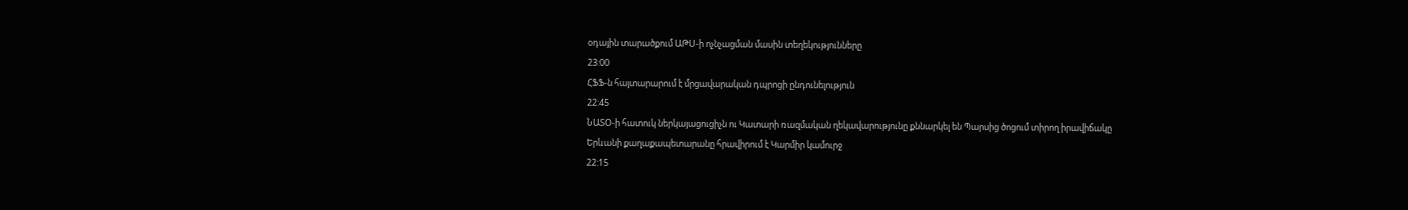օդային տարածքում ԱԹՍ-ի ոչնչացման մասին տեղեկությունները
23:00
ՀՖՖ-ն հայտարարում է մրցավարական դպրոցի ընդունելություն
22:45
ՆԱՏՕ-ի հատուկ ներկայացուցիչն ու Կատարի ռազմական ղեկավարությունը քննարկել են Պարսից ծոցում տիրող իրավիճակը
Երևանի քաղաքապետարանը հրավիրում է Կարմիր կամուրջ
22:15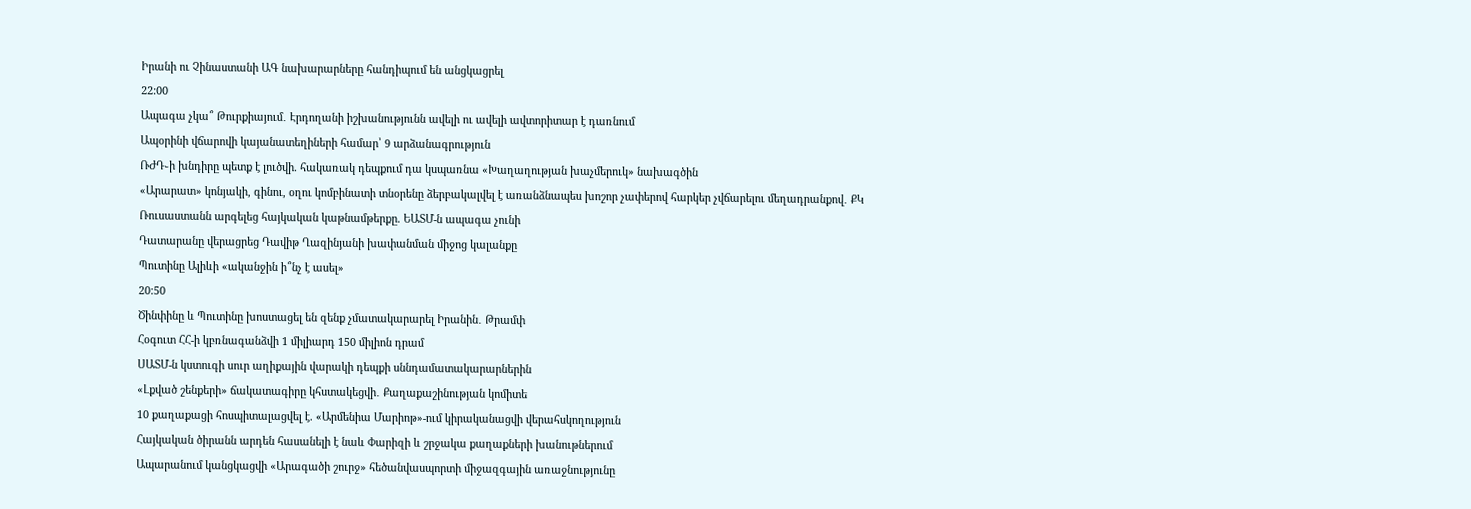Իրանի ու Չինաստանի ԱԳ նախարարները հանդիպում են անցկացրել
22:00
Ապագա չկա՞ Թուրքիայում․ Էրդողանի իշխանությունն ավելի ու ավելի ավտորիտար է դառնում
Ապօրինի վճարովի կայանատեղիների համար՝ 9 արձանագրություն
ՌԺԴ֊ի խնդիրը պետք է լուծվի. հակառակ դեպքում դա կսպառնա «Խաղաղության խաչմերուկ» նախագծին
«Արարատ» կոնյակի, գինու, օղու կոմբինատի տնօրենը ձերբակալվել է առանձնապես խոշոր չափերով հարկեր չվճարելու մեղադրանքով․ ՔԿ
Ռուսաստանն արգելեց հայկական կաթնամթերքը. ԵԱՏՄ-ն ապագա չունի
Դատարանը վերացրեց Դավիթ Ղազինյանի խափանման միջոց կալանքը
Պուտինը Ալիևի «ականջին ի՞նչ է ասել»
20:50
Ծինփինը և Պուտինը խոստացել են զենք չմատակարարել Իրանին․ Թրամփ
Հօգուտ ՀՀ-ի կբռնագանձվի 1 միլիարդ 150 միլիոն դրամ
ՍԱՏՄ-ն կստուգի սուր աղիքային վարակի դեպքի սննդամատակարարներին
«Լքված շենքերի» ճակատագիրը կհստակեցվի․ Քաղաքաշինության կոմիտե
10 քաղաքացի հոսպիտալացվել է. «Արմենիա Մարիոթ»-ում կիրականացվի վերահսկողություն
Հայկական ծիրանն արդեն հասանելի է նաև Փարիզի և շրջակա քաղաքների խանութներում
Ապարանում կանցկացվի «Արագածի շուրջ» հեծանվասպորտի միջազգային առաջնությունը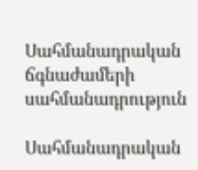Սահմանադրական ճգնաժամերի սահմանադրություն

Սահմանադրական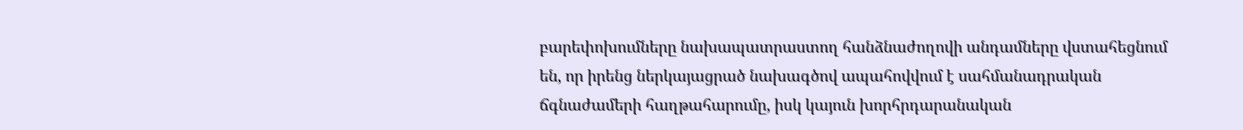բարեփոխումները նախապատրաստող հանձնաժողովի անդամները վստահեցնում են, որ իրենց ներկայացրած նախագծով ապահովվում է սահմանադրական ճգնաժամերի հաղթահարումը, իսկ կայուն խորհրդարանական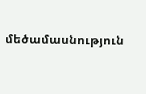մեծամասնություն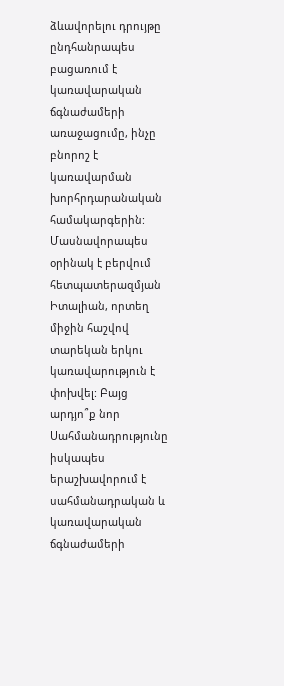ձևավորելու դրույթը ընդհանրապես բացառում է կառավարական ճգնաժամերի առաջացումը, ինչը բնորոշ է կառավարման խորհրդարանական համակարգերին: Մասնավորապես օրինակ է բերվում հետպատերազմյան Իտալիան, որտեղ միջին հաշվով տարեկան երկու կառավարություն է փոխվել: Բայց արդյո՞ք նոր Սահմանադրությունը իսկապես երաշխավորում է սահմանադրական և կառավարական ճգնաժամերի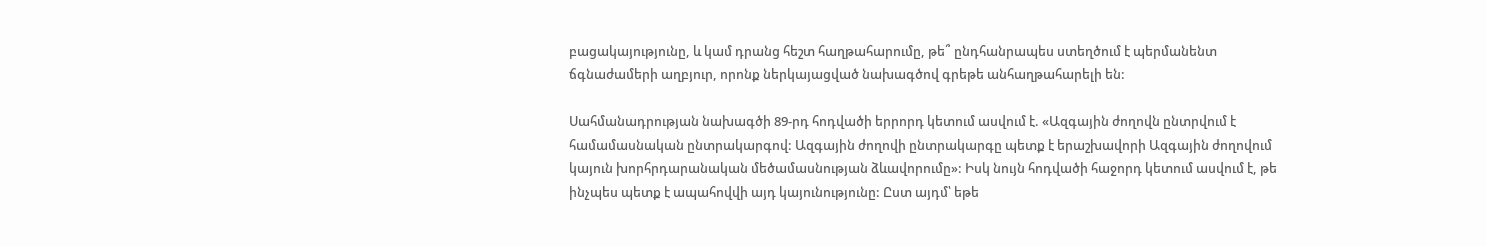բացակայությունը, և կամ դրանց հեշտ հաղթահարումը, թե՞ ընդհանրապես ստեղծում է պերմանենտ ճգնաժամերի աղբյուր, որոնք ներկայացված նախագծով գրեթե անհաղթահարելի են:

Սահմանադրության նախագծի 89-րդ հոդվածի երրորդ կետում ասվում է. «Ազգային ժողովն ընտրվում է համամասնական ընտրակարգով: Ազգային ժողովի ընտրակարգը պետք է երաշխավորի Ազգային ժողովում կայուն խորհրդարանական մեծամասնության ձևավորումը»: Իսկ նույն հոդվածի հաջորդ կետում ասվում է, թե ինչպես պետք է ապահովվի այդ կայունությունը: Ըստ այդմ՝ եթե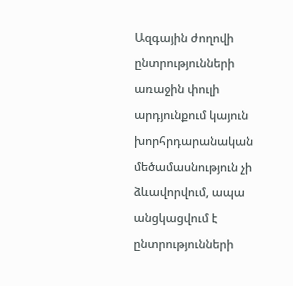Ազգային ժողովի ընտրությունների առաջին փուլի արդյունքում կայուն խորհրդարանական մեծամասնություն չի ձևավորվում, ապա անցկացվում է ընտրությունների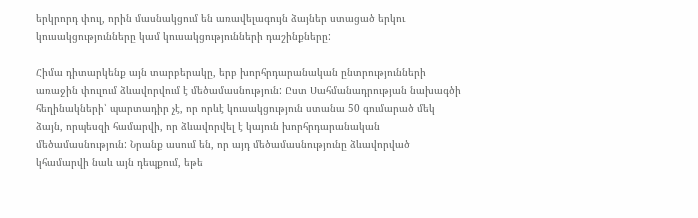երկրորդ փուլ, որին մասնակցում են առավելագույն ձայներ ստացած երկու կուսակցությունները կամ կուսակցությունների դաշինքները:

Հիմա դիտարկենք այն տարբերակը, երբ խորհրդարանական ընտրությունների առաջին փուլում ձևավորվում է մեծամասնություն: Ըստ Սահմանադրության նախագծի հեղինակների՝ պարտադիր չէ, որ որևէ կուսակցություն ստանա 50 գումարած մեկ ձայն, որպեսզի համարվի, որ ձևավորվել է կայուն խորհրդարանական մեծամասնություն: Նրանք ասում են, որ այդ մեծամասնությունը ձևավորված կհամարվի նաև այն դեպքում, եթե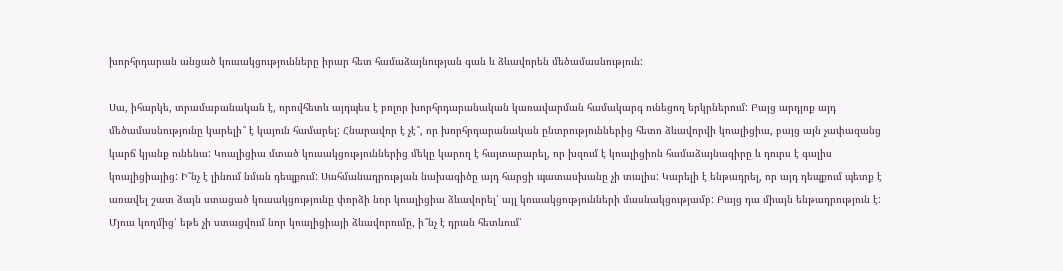խորհրդարան անցած կուսակցությունները իրար հետ համաձայնության գան և ձևավորեն մեծամասնություն:

Սա, իհարկե, տրամաբանական է, որովհետև այդպես է բոլոր խորհրդարանական կառավարման համակարգ ունեցող երկրներում: Բայց արդյոք այդ մեծամասնությունը կարելի՞ է կայուն համարել: Հնարավոր է չէ՞, որ խորհրդարանական ընտրություններից հետո ձևավորվի կոալիցիա, բայց այն չափազանց կարճ կյանք ունենա: Կոալիցիա մտած կուսակցություններից մեկը կարող է հայտարարել, որ խզում է կոալիցիոն համաձայնագիրը և դուրս է գալիս կոալիցիայից: Ի՞նչ է լինում նման դեպքում: Սահմանադրության նախագիծը այդ հարցի պատասխանը չի տալիս: Կարելի է ենթադրել, որ այդ դեպքում պետք է առավել շատ ձայն ստացած կուսակցությունը փորձի նոր կոալիցիա ձևավորել՝ այլ կուսակցությունների մասնակցությամբ: Բայց դա միայն ենթադրություն է: Մյուս կողմից՝ եթե չի ստացվում նոր կոալիցիայի ձևավորումը, ի՞նչ է դրան հետևում՝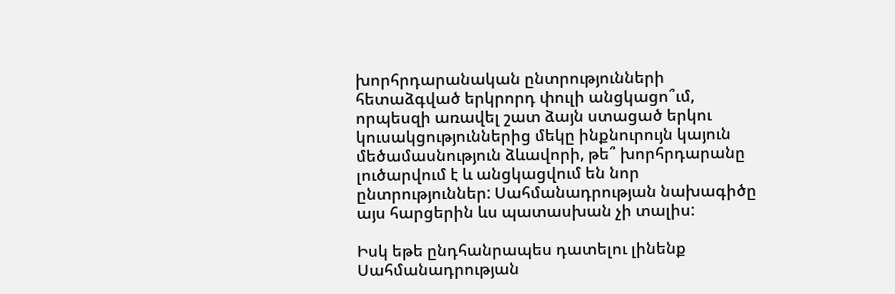խորհրդարանական ընտրությունների հետաձգված երկրորդ փուլի անցկացո՞ւմ, որպեսզի առավել շատ ձայն ստացած երկու կուսակցություններից մեկը ինքնուրույն կայուն մեծամասնություն ձևավորի, թե՞ խորհրդարանը լուծարվում է և անցկացվում են նոր ընտրություններ: Սահմանադրության նախագիծը այս հարցերին ևս պատասխան չի տալիս:

Իսկ եթե ընդհանրապես դատելու լինենք Սահմանադրության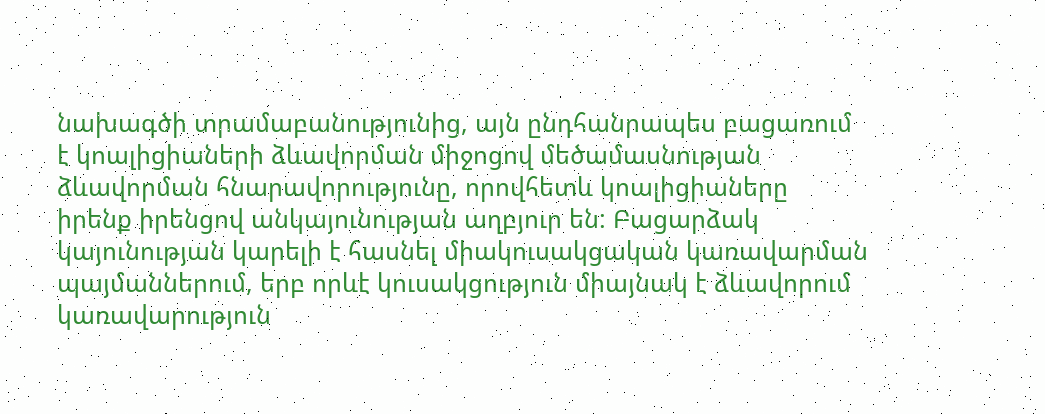նախագծի տրամաբանությունից, այն ընդհանրապես բացառում է կոալիցիաների ձևավորման միջոցով մեծամասնության ձևավորման հնարավորությունը, որովհետև կոալիցիաները իրենք իրենցով անկայունության աղբյուր են: Բացարձակ կայունության կարելի է հասնել միակուսակցական կառավարման պայմաններում, երբ որևէ կուսակցություն միայնակ է ձևավորում կառավարություն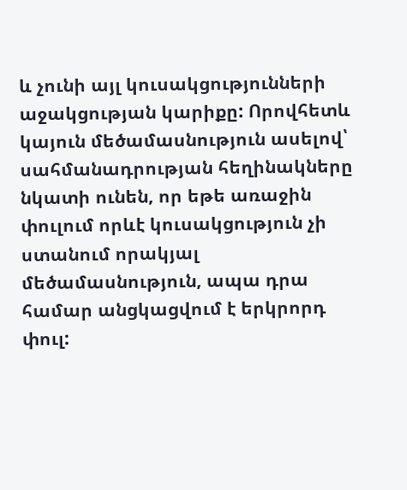և չունի այլ կուսակցությունների աջակցության կարիքը: Որովհետև կայուն մեծամասնություն ասելով՝ սահմանադրության հեղինակները նկատի ունեն, որ եթե առաջին փուլում որևէ կուսակցություն չի ստանում որակյալ մեծամասնություն, ապա դրա համար անցկացվում է երկրորդ փուլ: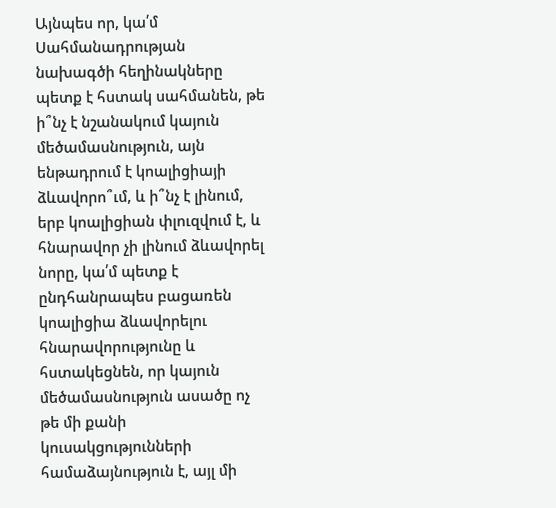Այնպես որ, կա՛մ Սահմանադրության նախագծի հեղինակները պետք է հստակ սահմանեն, թե ի՞նչ է նշանակում կայուն մեծամասնություն, այն ենթադրում է կոալիցիայի ձևավորո՞ւմ, և ի՞նչ է լինում, երբ կոալիցիան փլուզվում է, և հնարավոր չի լինում ձևավորել նորը, կա՛մ պետք է ընդհանրապես բացառեն կոալիցիա ձևավորելու հնարավորությունը և հստակեցնեն, որ կայուն մեծամասնություն ասածը ոչ թե մի քանի կուսակցությունների համաձայնություն է, այլ մի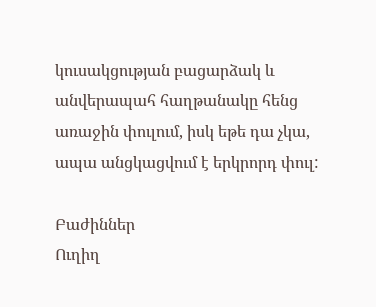կուսակցության բացարձակ և անվերապահ հաղթանակը հենց առաջին փուլում, իսկ եթե դա չկա, ապա անցկացվում է երկրորդ փուլ:

Բաժիններ
Ուղիղ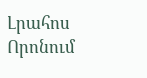Լրահոս
Որոնում